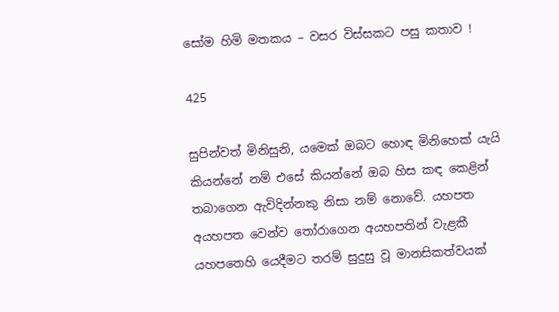සෝම හිමි මතකය – වසර විස්සකට පසු කතාව !

425

සුපින්වත් මිනිසුනි, යමෙක් ඔබට හොඳ මිනිහෙක් යැයි කියන්නේ නම් එසේ කියන්නේ ඔබ හිස කඳ කෙළින් තබාගෙන ඇවිදින්නකු නිසා නම් නොවේ. යහපත අයහපත වෙන්ව තෝරාගෙන අයහපතින් වැළකී යහපතෙහි යෙදීමට තරම් සුදුසු වූ මානසිකත්වයක්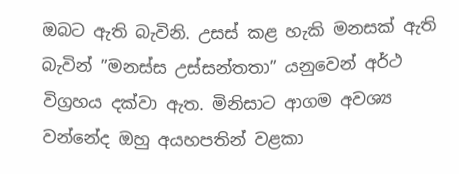ඔබට ඇති බැවිනි. උසස් කළ හැකි මනසක් ඇති බැවින් ”මනස්ස උස්සන්තතා” යනුවෙන් අර්ථ විග්‍රහය දක්වා ඇත. මිනිසාට ආගම අවශ්‍ය වන්නේද ඔහු අයහපතින් වළකා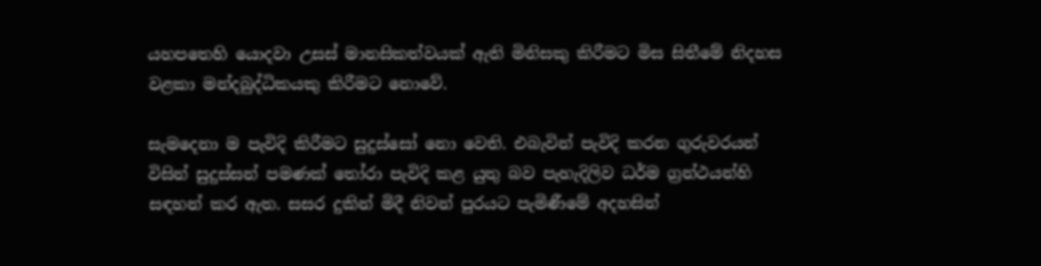යහපතෙහි යොදවා උසස් මානසිකත්වයක් ඇති මිනිසකු කිරීමට මිස සිතීමේ නිදහස වළකා මන්දබුද්ධිකයකු කිරීමට නොවේ.

සැමදෙනා ම පැවිදි කිරීමට සුදුස්සෝ නො වෙති. එබැවින් පැවිදි කරන ගුරුවරයන් විසින් සුදුස්සන් පමණක් තෝරා පැවිදි කළ යුතු බව පැහැදිලිව ධර්ම ග්‍රන්ථයන්හි සඳහන් කර ඇත. සසර දුකින් මිදී නිවන් පුරයට පැමිණීමේ අදහසින්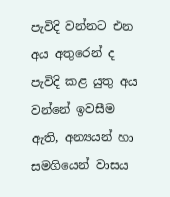පැවිදි වන්නට එන අය අතුරෙන් ද පැවිදි කළ යුතු අය වන්නේ ඉවසීම ඇති, අන්‍යයන් හා සමගියෙන් වාසය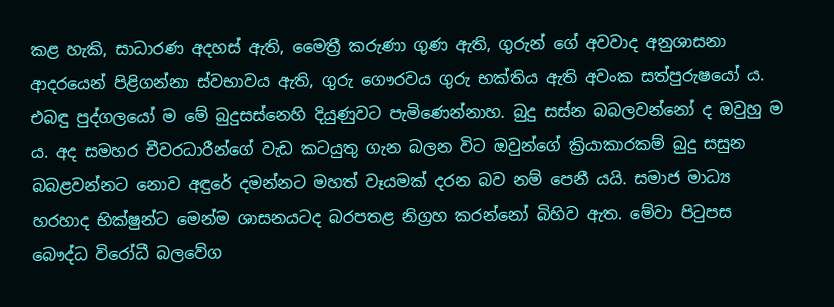කළ හැකි, සාධාරණ අදහස් ඇති, මෛත්‍රී කරුණා ගුණ ඇති, ගුරුන් ගේ අවවාද අනුශාසනා ආදරයෙන් පිළිගන්නා ස්වභාවය ඇති, ගුරු ගෞරවය ගුරු භක්තිය ඇති අවංක සත්පුරුෂයෝ ය. එබඳු පුද්ගලයෝ ම මේ බුදුසස්නෙහි දියුණුවට පැමිණෙන්නාහ. බුදු සස්න බබලවන්නෝ ද ඔවුහු ම ය. අද සමහර චීවරධාරීන්ගේ වැඩ කටයුතු ගැන බලන විට ඔවුන්ගේ ක්‍රියාකාරකම් බුදු සසුන බබළවන්නට නොව අඳුරේ දමන්නට මහත් වෑයමක් දරන බව නම් පෙනී යයි. සමාජ මාධ්‍ය හරහාද භික්ෂුන්ට මෙන්ම ශාසනයටද බරපතළ නිග්‍රහ කරන්නෝ බිහිව ඇත. මේවා පිටුපස බෞද්ධ විරෝධී බලවේග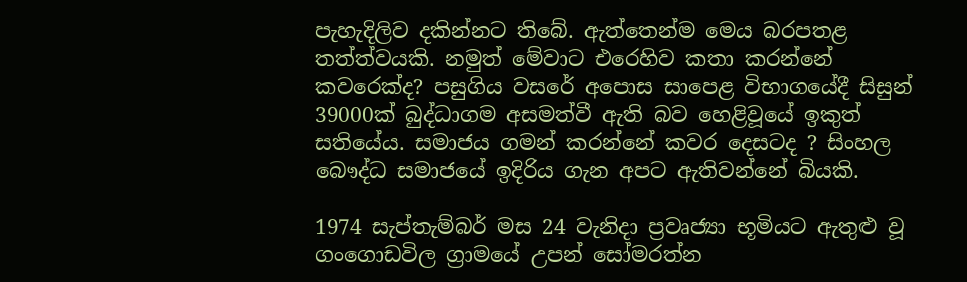පැහැදිලිව දකින්නට තිබේ. ඇත්තෙන්ම මෙය බරපතළ තත්ත්වයකි. නමුත් මේවාට එරෙහිව කතා කරන්නේ කවරෙක්ද? පසුගිය වසරේ අපොස සාපෙළ විභාගයේදී සිසුන් 39000ක් බුද්ධාගම අසමත්වී ඇති බව හෙළිවූයේ ඉකුත් සතියේය. සමාජය ගමන් කරන්නේ කවර දෙසටද ? සිංහල බෞද්ධ සමාජයේ ඉදිරිය ගැන අපට ඇතිවන්නේ බියකි.

1974 සැප්තැම්බර් මස 24 වැනිදා ප්‍රවෘජ්‍යා භූමියට ඇතුළු වූ ගංගොඩවිල ග්‍රාමයේ උපන් සෝමරත්න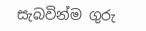සැබවින්ම ගුරු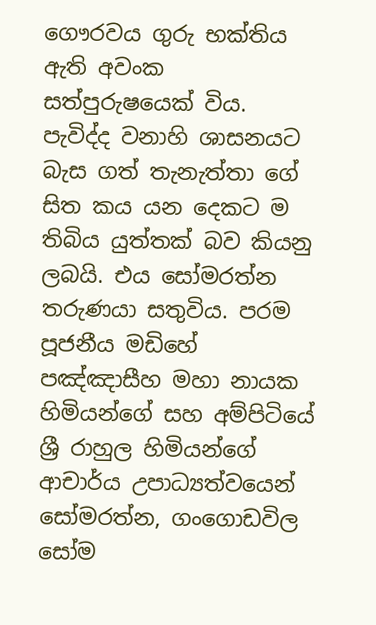ගෞරවය ගුරු භක්තිය ඇති අවංක සත්පුරුෂයෙක් විය. පැවිද්ද වනාහි ශාසනයට බැස ගත් තැනැත්තා ගේ සිත කය යන දෙකට ම තිබිය යුත්තක් බව කියනු ලබයි. එය සෝමරත්න තරුණයා සතුවිය. පරම පූජනීය මඩිහේ පඤ්ඤාසීහ මහා නායක හිමියන්ගේ සහ අම්පිටියේ ශ්‍රී රාහුල හිමියන්ගේ ආචාර්ය උපාධ්‍යත්වයෙන් සෝමරත්න, ගංගොඩවිල සෝම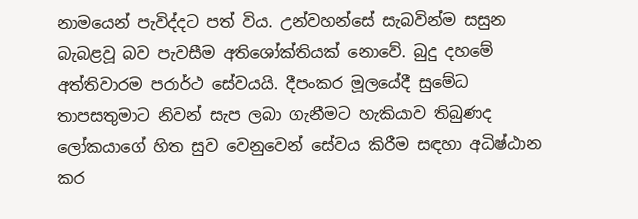නාමයෙන් පැවිද්දට පත් විය. උන්වහන්සේ සැබවින්ම සසුන බැබළවූ බව පැවසීම අතිශෝක්තියක් නොවේ. බුදු දහමේ අත්තිවාරම පරාර්ථ සේවයයි. දීපංකර මූලයේදී සුමේධ තාපසතුමාට නිවන් සැප ලබා ගැනීමට හැකියාව තිබුණද ලෝකයාගේ හිත සුව වෙනුවෙන් සේවය කිරීම සඳහා අධිෂ්ඨාන කර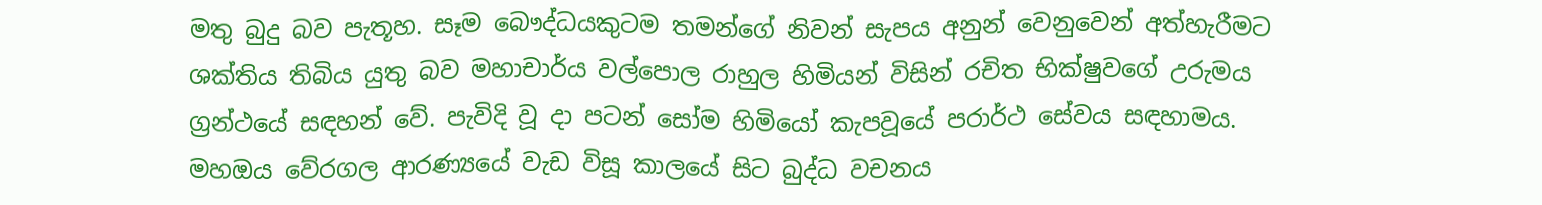මතු බුදු බව පැතූහ. සෑම බෞද්ධයකුටම තමන්ගේ නිවන් සැපය අනුන් වෙනුවෙන් අත්හැරීමට ශක්තිය තිබිය යුතු බව මහාචාර්ය වල්පොල රාහුල හිමියන් විසින් රචිත භික්ෂුවගේ උරුමය ග්‍රන්ථයේ සඳහන් වේ. පැවිදි වූ දා පටන් සෝම හිමියෝ කැපවූයේ පරාර්ථ සේවය සඳහාමය. මහඔය වේරගල ආරණ්‍යයේ වැඩ විසූ කාලයේ සිට බුද්ධ වචනය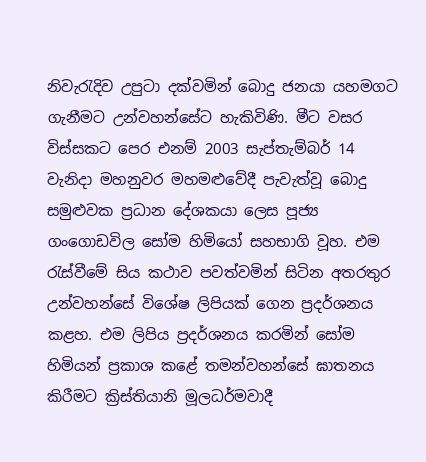නිවැරැදිව උපුටා දක්වමින් බොදු ජනයා යහමගට ගැනීමට උන්වහන්සේට හැකිවිණි. මීට වසර විස්සකට පෙර එනම් 2003 සැප්තැම්බර් 14 වැනිදා මහනුවර මහමළුවේදී පැවැත්වූ බොදු සමුළුවක ප්‍රධාන දේශකයා ලෙස පූජ්‍ය ගංගොඩවිල සෝම හිමියෝ සහභාගි වූහ. එම රැස්වීමේ සිය කථාව පවත්වමින් සිටින අතරතුර උන්වහන්සේ විශේෂ ලිපියක් ගෙන ප්‍රදර්ශනය කළහ. එම ලිපිය ප්‍රදර්ශනය කරමින් සෝම හිමියන් ප්‍රකාශ කළේ තමන්වහන්සේ ඝාතනය කිරීමට ක්‍රිස්තියානි මූලධර්මවාදී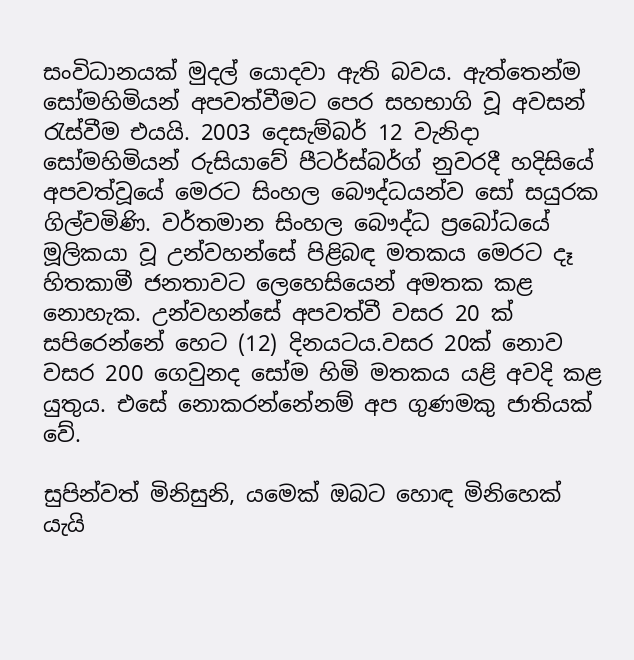සංවිධානයක් මුදල් යොදවා ඇති බවය. ඇත්තෙන්ම සෝමහිමියන් අපවත්වීමට පෙර සහභාගි වූ අවසන් රැස්වීම එයයි. 2003 දෙසැම්බර් 12 වැනිදා සෝමහිමියන් රුසියාවේ පීටර්ස්බර්ග් නුවරදී හදිසියේ අපවත්වූයේ මෙරට සිංහල බෞද්ධයන්ව සෝ සයුරක ගිල්වමිණි. වර්තමාන සිංහල බෞද්ධ ප්‍රබෝධයේ මූලිකයා වූ උන්වහන්සේ පිළිබඳ මතකය මෙරට දෑ හිතකාමී ජනතාවට ලෙහෙසියෙන් අමතක කළ නොහැක. උන්වහන්සේ අපවත්වී වසර 20 ක් සපිරෙන්නේ හෙට (12) දිනයටය.වසර 20ක් නොව වසර 200 ගෙවුනද සෝම හිමි මතකය යළි අවදි කළ යුතුය. එසේ නොකරන්නේනම් අප ගුණමකු ජාතියක් වේ.

සුපින්වත් මිනිසුනි, යමෙක් ඔබට හොඳ මිනිහෙක් යැයි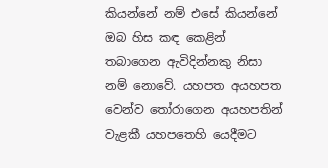කියන්නේ නම් එසේ කියන්නේ ඔබ හිස කඳ කෙළින් තබාගෙන ඇවිදින්නකු නිසා නම් නොවේ. යහපත අයහපත වෙන්ව තෝරාගෙන අයහපතින් වැළකී යහපතෙහි යෙදීමට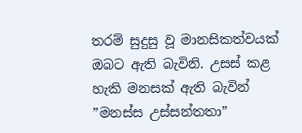තරම් සුදුසු වූ මානසිකත්වයක් ඔබට ඇති බැවිනි. උසස් කළ හැකි මනසක් ඇති බැවින් ”මනස්ස උස්සන්තතා”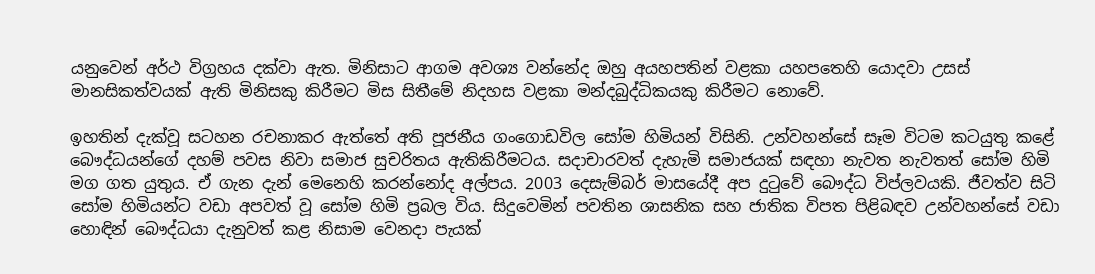යනුවෙන් අර්ථ විග්‍රහය දක්වා ඇත. මිනිසාට ආගම අවශ්‍ය වන්නේද ඔහු අයහපතින් වළකා යහපතෙහි යොදවා උසස් මානසිකත්වයක් ඇති මිනිසකු කිරීමට මිස සිතීමේ නිදහස වළකා මන්දබුද්ධිකයකු කිරීමට නොවේ.

ඉහතින් දැක්වූ සටහන රචනාකර ඇත්තේ අති පූජනීය ගංගොඩවිල සෝම හිමියන් විසිනි. උන්වහන්සේ සෑම විටම කටයුතු කළේ බෞද්ධයන්ගේ දහම් පවස නිවා සමාජ සුචරිතය ඇතිකිරීමටය. සදාචාරවත් දැහැමි සමාජයක් සඳහා නැවත නැවතත් සෝම හිමි මග ගත යුතුය. ඒ ගැන දැන් මෙනෙහි කරන්නෝද අල්පය. 2003 දෙසැම්බර් මාසයේදී අප දුටුවේ බෞද්ධ විප්ලවයකි. ජීවත්ව සිටි සෝම හිමියන්ට වඩා අපවත් වූ සෝම හිමි ප්‍රබල විය. සිදුවෙමින් පවතින ශාසනික සහ ජාතික විපත පිළිබඳව උන්වහන්සේ වඩා හොඳින් බෞද්ධයා දැනුවත් කළ නිසාම වෙනදා පැයක්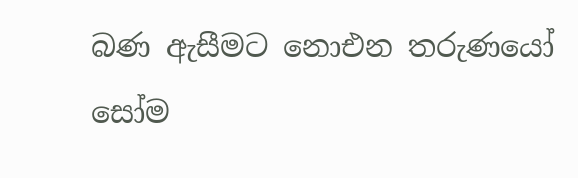බණ ඇසීමට නොඑන තරුණයෝ සෝම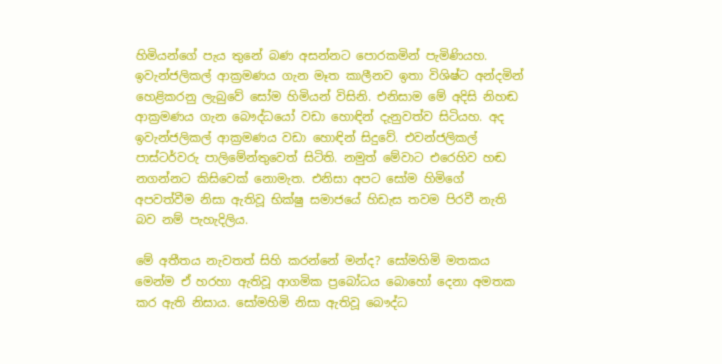හිමියන්ගේ පැය තුනේ බණ අසන්නට පොරකමින් පැමිණියහ. ඉවැන්ජලිකල් ආක්‍රමණය ගැන මෑත කාලීනව ඉතා විශිෂ්ට අන්දමින් හෙළිකරනු ලැබුවේ සෝම හිමියන් විසිනි. එනිසාම මේ අදිසි නිහඬ ආක්‍රමණය ගැන බෞද්ධයෝ වඩා හොඳින් දැනුවත්ව සිටියහ. අද ඉවැන්ජලිකල් ආක්‍රමණය වඩා හොඳින් සිදුවේ. එවන්ජලිකල් පාස්ටර්වරු පාලිමේන්තුවෙත් සිටිති. නමුත් මේවාට එරෙහිව හඬ නගන්නට කිසිවෙක් නොමැත. එනිසා අපට සෝම හිමිගේ අපවත්වීම නිසා ඇතිවූ භික්ෂු සමාජයේ හිඩැස තවම පිරවී නැති බව නම් පැහැදිලිය.

මේ අතීතය නැවතත් සිහි කරන්නේ මන්ද? සෝමහිමි මතකය මෙන්ම ඒ හරහා ඇතිවූ ආගමික ප්‍රබෝධය බොහෝ දෙනා අමතක කර ඇති නිසාය. සෝමහිමි නිසා ඇතිවූ බෞද්ධ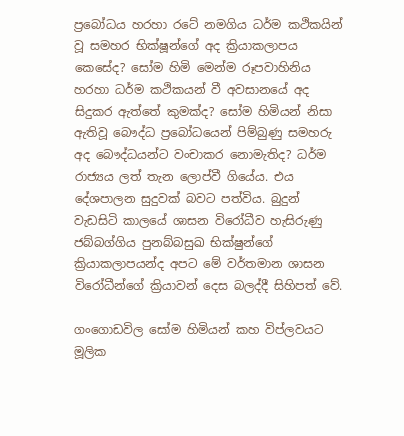ප්‍රබෝධය හරහා රටේ නමගිය ධර්ම කථිකයින් වූ සමහර භික්ෂූන්ගේ අද ක්‍රියාකලාපය කෙසේද? සෝම හිමි මෙන්ම රූපවාහිනිය හරහා ධර්ම කථිකයන් වී අවසානයේ අද සිදුකර ඇත්තේ කුමක්ද? සෝම හිමියන් නිසා ඇතිවූ බෞද්ධ ප්‍රබෝධයෙන් පිම්බුණු සමහරු අද බෞද්ධයන්ට වංචාකර නොමැතිද? ධර්ම රාජ්‍යය ලත් තැන ලොප්වී ගියේය. එය දේශපාලන සුදුවක් බවට පත්විය. බුදුන් වැඩසිටි කාලයේ ශාසන විරෝධීව හැසිරුණු ජබ්බග්ගිය පුනබ්බසුඛ භික්ෂුන්ගේ ක්‍රියාකලාපයන්ද අපට මේ වර්තමාන ශාසන විරෝධීන්ගේ ක්‍රියාවන් දෙස බලද්දී සිහිපත් වේ.

ගංගොඩවිල සෝම හිමියන් කහ විප්ලවයට මූලික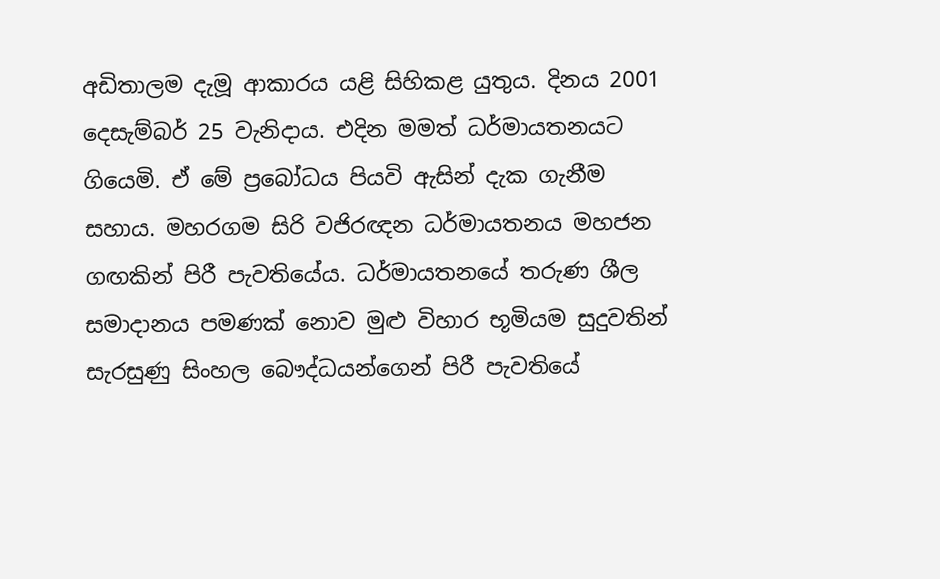අඩිතාලම දැමූ ආකාරය යළි සිහිකළ යුතුය. දිනය 2001 දෙසැම්බර් 25 වැනිදාය. එදින මමත් ධර්මායතනයට ගියෙමි. ඒ මේ ප්‍රබෝධය පියවි ඇසින් දැක ගැනීම සහාය. මහරගම සිරි වජිරඥන ධර්මායතනය මහජන ගඟකින් පිරී පැවතියේය. ධර්මායතනයේ තරුණ ශීල සමාදානය පමණක් නොව මුළු විහාර භූමියම සුදුවතින් සැරසුණු සිංහල බෞද්ධයන්ගෙන් පිරී පැවතියේ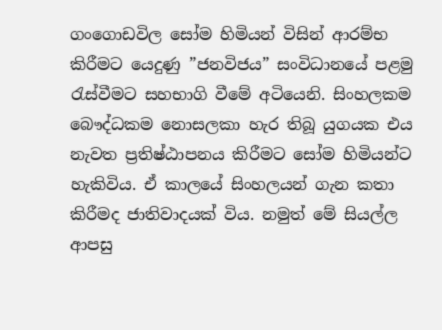ගංගොඩවිල සෝම හිමියන් විසින් ආරම්භ කිරීමට යෙදුණු ”ජනවිජය” සංවිධානයේ පළමු රැස්වීමට සහභාගි වීමේ අටියෙනි. සිංහලකම බෞද්ධකම නොසලකා හැර තිබූ යුගයක එය නැවත ප්‍රතිෂ්ඨාපනය කිරීමට සෝම හිමියන්ට හැකිවිය. ඒ කාලයේ සිංහලයන් ගැන කතා කිරීමද ජාතිවාදයක් විය. නමුත් මේ සියල්ල ආපසු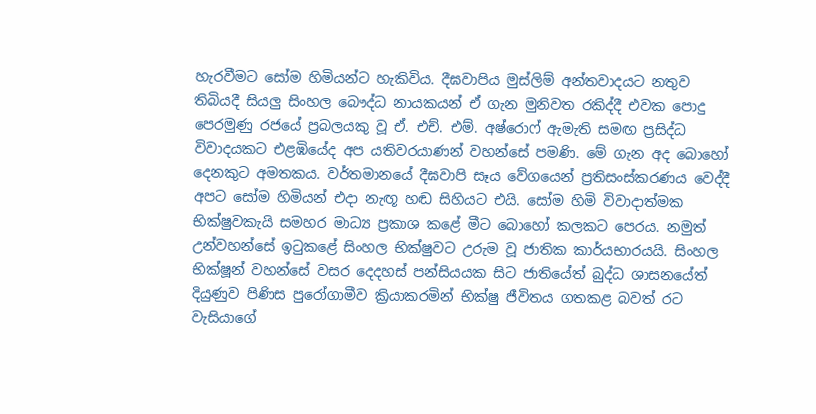හැරවීමට සෝම හිමියන්ට හැකිවිය. දීඝවාපිය මුස්ලිම් අන්තවාදයට නතුව තිබියදී සියලු සිංහල බෞද්ධ නායකයන් ඒ ගැන මුනිවත රකිද්දී එවක පොදු පෙරමුණු රජයේ ප්‍රබලයකු වූ ඒ. එච්. එම්. අෂ්රොෆ් ඇමැති සමඟ ප්‍රසිද්ධ විවාදයකට එළඹියේද අප යතිවරයාණන් වහන්සේ පමණි. මේ ගැන අද බොහෝ දෙනකුට අමතකය. වර්තමානයේ දීඝවාපි සෑය වේගයෙන් ප්‍රතිසංස්කරණය වෙද්දී අපට සෝම හිමියන් එදා නැඟූ හඬ සිහියට එයි. සෝම හිමි විවාදාත්මක භික්ෂුවකැයි සමහර මාධ්‍ය ප්‍රකාශ කළේ මීට බොහෝ කලකට පෙරය. නමුත් උන්වහන්සේ ඉටුකළේ සිංහල භික්ෂුවට උරුම වූ ජාතික කාර්යභාරයයි. සිංහල භික්ෂූන් වහන්සේ වසර දෙදහස් පන්සියයක සිට ජාතියේත් බුද්ධ ශාසනයේත් දියුණුව පිණිස පුරෝගාමීව ක්‍රියාකරමින් භික්ෂු ජීවිතය ගතකළ බවත් රට වැසියාගේ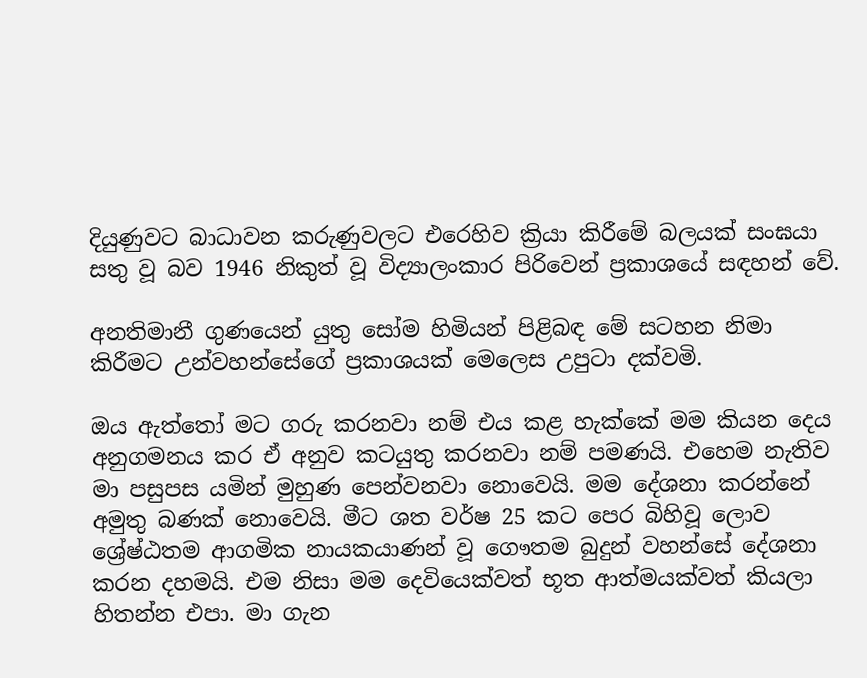දියුණුවට බාධාවන කරුණුවලට එරෙහිව ක්‍රියා කිරීමේ බලයක් සංඝයා සතු වූ බව 1946 නිකුත් වූ විද්‍යාලංකාර පිරිවෙන් ප්‍රකාශයේ සඳහන් වේ.

අනතිමානී ගුණයෙන් යුතු සෝම හිමියන් පිළිබඳ මේ සටහන නිමා කිරීමට උන්වහන්සේගේ ප්‍රකාශයක් මෙලෙස උපුටා දක්වමි.

ඔය ඇත්තෝ මට ගරු කරනවා නම් එය කළ හැක්කේ මම කියන දෙය අනුගමනය කර ඒ අනුව කටයුතු කරනවා නම් පමණයි. එහෙම නැතිව මා පසුපස යමින් මුහුණ පෙන්වනවා නොවෙයි. මම දේශනා කරන්නේ අමුතු බණක් නොවෙයි. මීට ශත වර්ෂ 25 කට පෙර බිහිවූ ලොව ශ්‍රේෂ්ඨතම ආගමික නායකයාණන් වූ ගෞතම බුදුන් වහන්සේ දේශනා කරන දහමයි. එම නිසා මම දෙවියෙක්වත් භූත ආත්මයක්වත් කියලා හිතන්න එපා. මා ගැන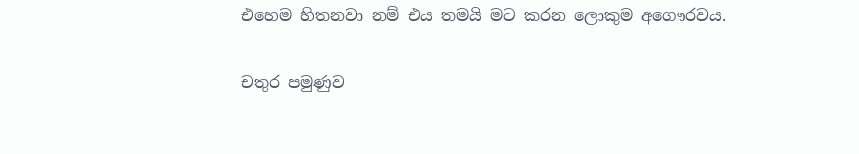එහෙම හිතනවා නම් එය තමයි මට කරන ලොකුම අගෞරවය.

චතුර පමුණුව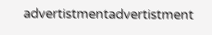advertistmentadvertistment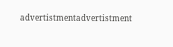advertistmentadvertistment